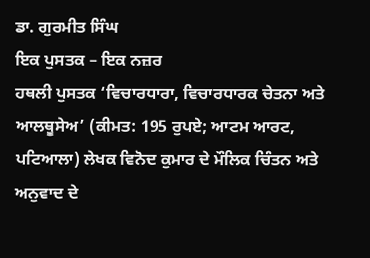ਡਾ. ਗੁਰਮੀਤ ਸਿੰਘ
ਇਕ ਪੁਸਤਕ – ਇਕ ਨਜ਼ਰ
ਹਥਲੀ ਪੁਸਤਕ ‘ਵਿਚਾਰਧਾਰਾ, ਵਿਚਾਰਧਾਰਕ ਚੇਤਨਾ ਅਤੇ ਆਲਥੂਸੇਅ’ (ਕੀਮਤ: 195 ਰੁਪਏ; ਆਟਮ ਆਰਟ, ਪਟਿਆਲਾ) ਲੇਖਕ ਵਿਨੋਦ ਕੁਮਾਰ ਦੇ ਮੌਲਿਕ ਚਿੰਤਨ ਅਤੇ ਅਨੁਵਾਦ ਦੇ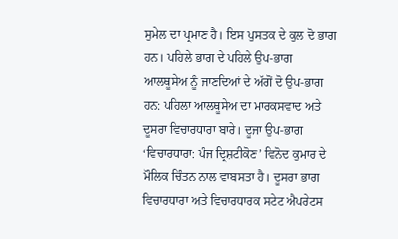ਸੁਮੇਲ ਦਾ ਪ੍ਰਮਾਣ ਹੈ। ਇਸ ਪੁਸਤਕ ਦੇ ਕੁਲ ਦੋ ਭਾਗ ਹਨ। ਪਹਿਲੇ ਭਾਗ ਦੇ ਪਹਿਲੇ ਉਪ-ਭਾਗ ਆਲਥੂਸੇਅ ਨੂੰ ਜਾਣਦਿਆਂ ਦੇ ਅੱਗੋਂ ਦੋ ਉਪ-ਭਾਗ ਹਨ: ਪਹਿਲਾ ਆਲਥੂਸੇਅ ਦਾ ਮਾਰਕਸਵਾਦ ਅਤੇ ਦੂਸਰਾ ਵਿਚਾਰਧਾਰਾ ਬਾਰੇ। ਦੂਜਾ ਉਪ-ਭਾਗ ‘ਵਿਚਾਰਧਾਰਾ: ਪੰਜ ਦ੍ਰਿਸ਼ਟੀਕੋਣ’ ਵਿਨੋਦ ਕੁਮਾਰ ਦੇ ਮੌਲਿਕ ਚਿੰਤਨ ਨਾਲ ਵਾਬਸਤਾ ਹੈ। ਦੂਸਰਾ ਭਾਗ ਵਿਚਾਰਧਾਰਾ ਅਤੇ ਵਿਚਾਰਧਾਰਕ ਸਟੇਟ ਐਪਰੇਟਸ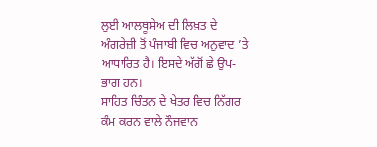ਲੁਈ ਆਲਥੂਸੇਅ ਦੀ ਲਿਖ਼ਤ ਦੇ ਅੰਗਰੇਜ਼ੀ ਤੋਂ ਪੰਜਾਬੀ ਵਿਚ ਅਨੁਵਾਦ ’ਤੇ ਆਧਾਰਿਤ ਹੈ। ਇਸਦੇ ਅੱਗੋਂ ਛੇ ਉਪ-ਭਾਗ ਹਨ।
ਸਾਹਿਤ ਚਿੰਤਨ ਦੇ ਖੇਤਰ ਵਿਚ ਨਿੱਗਰ ਕੰਮ ਕਰਨ ਵਾਲੇ ਨੌਜਵਾਨ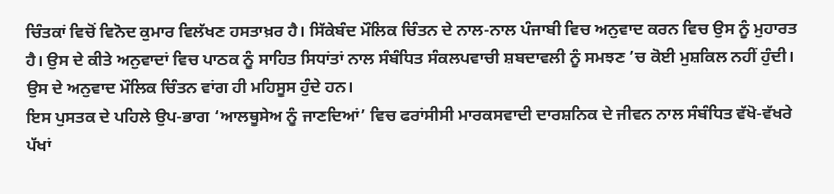ਚਿੰਤਕਾਂ ਵਿਚੋਂ ਵਿਨੋਦ ਕੁਮਾਰ ਵਿਲੱਖਣ ਹਸਤਾਖ਼ਰ ਹੈ। ਸਿੱਕੇਬੰਦ ਮੌਲਿਕ ਚਿੰਤਨ ਦੇ ਨਾਲ-ਨਾਲ ਪੰਜਾਬੀ ਵਿਚ ਅਨੁਵਾਦ ਕਰਨ ਵਿਚ ਉਸ ਨੂੰ ਮੁਹਾਰਤ ਹੈ। ਉਸ ਦੇ ਕੀਤੇ ਅਨੁਵਾਦਾਂ ਵਿਚ ਪਾਠਕ ਨੂੰ ਸਾਹਿਤ ਸਿਧਾਂਤਾਂ ਨਾਲ ਸੰਬੰਧਿਤ ਸੰਕਲਪਵਾਚੀ ਸ਼ਬਦਾਵਲੀ ਨੂੰ ਸਮਝਣ ’ਚ ਕੋਈ ਮੁਸ਼ਕਿਲ ਨਹੀਂ ਹੁੰਦੀ। ਉਸ ਦੇ ਅਨੁਵਾਦ ਮੌਲਿਕ ਚਿੰਤਨ ਵਾਂਗ ਹੀ ਮਹਿਸੂਸ ਹੁੰਦੇ ਹਨ।
ਇਸ ਪੁਸਤਕ ਦੇ ਪਹਿਲੇ ਉਪ-ਭਾਗ ‘ਆਲਥੂਸੇਅ ਨੂੰ ਜਾਣਦਿਆਂ’ ਵਿਚ ਫਰਾਂਸੀਸੀ ਮਾਰਕਸਵਾਦੀ ਦਾਰਸ਼ਨਿਕ ਦੇ ਜੀਵਨ ਨਾਲ ਸੰਬੰਧਿਤ ਵੱਖੋ-ਵੱਖਰੇ ਪੱਖਾਂ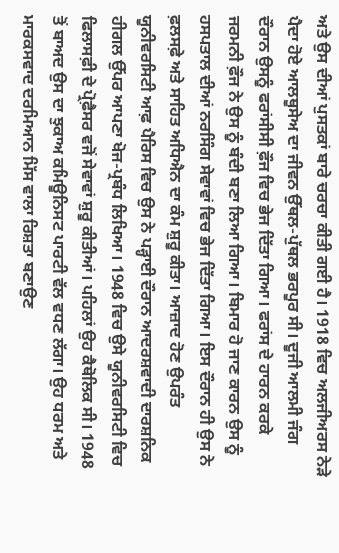ਅਤੇ ਉਸ ਦੀਆਂ ਪੁਸਤਕਾਂ ਬਾਰੇ ਚਰਚਾ ਕੀਤੀ ਗਈ ਹੈ। 1918 ਵਿਚ ਅਲਜੀਅਰਸ ਨੇੜੇ ਪੈਦਾ ਹੋਏ ਆਲਥੂਸੇਅ ਦਾ ਜੀਵਨ ਉੱਥਲ-ਪੁੱਥਲ ਭਰਪੂਰ ਸੀ। ਦੂਜੀ ਆਲਮੀ ਜੰਗ ਦੌਰਾਨ ਉਸਨੂੰ ਫਰਾਂਸੀਸੀ ਫ਼ੌਜ ਵਿਚ ਭੇਜ ਦਿੱਤਾ ਗਿਆ। ਫਰਾਂਸ ਦੇ ਹਾਰਨ ਕਰਕੇ ਜਰਮਨੀ ਫ਼ੌਜ ਨੇ ਉਸ ਨੂੰ ਬੰਦੀ ਬਣਾ ਲਿਆ ਗਿਆ। ਬਿਮਾਰ ਹੋ ਜਾਣ ਕਾਰਨ ਉਸ ਨੂੰ ਹਸਪਤਾਲ ਦੀਆਂ ਨਰਸਿੰਗ ਸੇਵਾਵਾਂ ਵਿਚ ਭੇਜ ਦਿੱਤਾ ਗਿਆ। ਇਸ ਦੌਰਾਨ ਹੀ ਉਸ ਨੇ ਫ਼ਲਸਫ਼ੇ ਅਤੇ ਸਾਹਿਤ ਅਧਿਐਨ ਦਾ ਕੰਮ ਸ਼ੁਰੂ ਕੀਤਾ। ਆਜ਼ਾਦ ਹੋਣ ਉਪਰੰਤ ਯੂਨੀਵਰਸਿਟੀ ਆਫ਼ ਪੈਰਿਸ ਵਿਚ ਉਸ ਨੇ ਪੜ੍ਹਾਈ ਦੌਰਾਨ ਆਦਰਸ਼ਵਾਦੀ ਦਾਰਸ਼ਨਿਕ ਹੀਗਲ ਉੱਪਰ ਆਪਣਾ ਖੋਜ-ਪ੍ਰਬੰਧ ਲਿਖਿਆ। 1948 ਵਿਚ ਉਸੇ ਯੂਨੀਵਰਸਿਟੀ ਵਿਚ ਫਿਲਾਸਫ਼ੀ ਦੇ ਪ੍ਰੋਫ਼ੈਸਰ ਵਜੋਂ ਸੇਵਾਵਾਂ ਸ਼ੁਰੂ ਕੀਤੀਆਂ। ਪਹਿਲਾਂ ਉਹ ਕੈਥੋਲਿਕ ਸੀ। 1948 ਤੋਂ ਬਾਅਦ ਉਸ ਦਾ ਝੁਕਾਅ ਕਮਿਊਨਿਸਟ ਪਾਰਟੀ ਵੱਲ ਵਧਣ ਲੱਗਾ। ਉਹ ਧਰਮ ਅਤੇ ਮਾਰਕਸਵਾਦ ਦਰਮਿਆਨ ਮਿੱਸ ਵਾਲਾ ਰਿਸ਼ਤਾ ਬਣਾਉਣ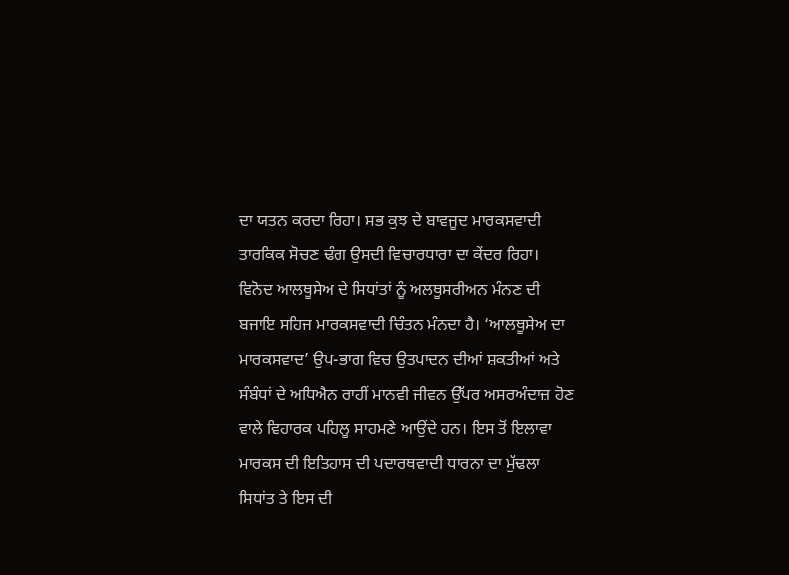ਦਾ ਯਤਨ ਕਰਦਾ ਰਿਹਾ। ਸਭ ਕੁਝ ਦੇ ਬਾਵਜੂਦ ਮਾਰਕਸਵਾਦੀ ਤਾਰਕਿਕ ਸੋਚਣ ਢੰਗ ਉਸਦੀ ਵਿਚਾਰਧਾਰਾ ਦਾ ਕੇਂਦਰ ਰਿਹਾ।
ਵਿਨੋਦ ਆਲਥੂਸੇਅ ਦੇ ਸਿਧਾਂਤਾਂ ਨੂੰ ਅਲਥੂਸਰੀਅਨ ਮੰਨਣ ਦੀ ਬਜਾਇ ਸਹਿਜ ਮਾਰਕਸਵਾਦੀ ਚਿੰਤਨ ਮੰਨਦਾ ਹੈ। ‘ਆਲਥੂਸੇਅ ਦਾ ਮਾਰਕਸਵਾਦ’ ਉਪ-ਭਾਗ ਵਿਚ ਉਤਪਾਦਨ ਦੀਆਂ ਸ਼ਕਤੀਆਂ ਅਤੇ ਸੰਬੰਧਾਂ ਦੇ ਅਧਿਐਨ ਰਾਹੀਂ ਮਾਨਵੀ ਜੀਵਨ ਉੱਪਰ ਅਸਰਅੰਦਾਜ਼ ਹੋਣ ਵਾਲੇ ਵਿਹਾਰਕ ਪਹਿਲੂ ਸਾਹਮਣੇ ਆਉਂਦੇ ਹਨ। ਇਸ ਤੋਂ ਇਲਾਵਾ ਮਾਰਕਸ ਦੀ ਇਤਿਹਾਸ ਦੀ ਪਦਾਰਥਵਾਦੀ ਧਾਰਨਾ ਦਾ ਮੁੱਢਲਾ ਸਿਧਾਂਤ ਤੇ ਇਸ ਦੀ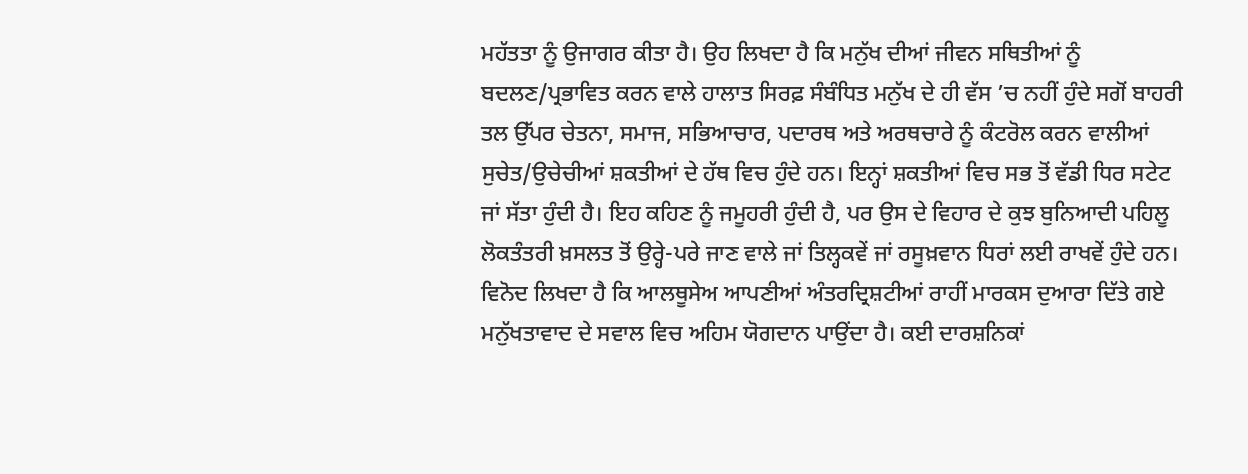ਮਹੱਤਤਾ ਨੂੰ ਉਜਾਗਰ ਕੀਤਾ ਹੈ। ਉਹ ਲਿਖਦਾ ਹੈ ਕਿ ਮਨੁੱਖ ਦੀਆਂ ਜੀਵਨ ਸਥਿਤੀਆਂ ਨੂੰ ਬਦਲਣ/ਪ੍ਰਭਾਵਿਤ ਕਰਨ ਵਾਲੇ ਹਾਲਾਤ ਸਿਰਫ਼ ਸੰਬੰਧਿਤ ਮਨੁੱਖ ਦੇ ਹੀ ਵੱਸ ’ਚ ਨਹੀਂ ਹੁੰਦੇ ਸਗੋਂ ਬਾਹਰੀ ਤਲ ਉੱਪਰ ਚੇਤਨਾ, ਸਮਾਜ, ਸਭਿਆਚਾਰ, ਪਦਾਰਥ ਅਤੇ ਅਰਥਚਾਰੇ ਨੂੰ ਕੰਟਰੋਲ ਕਰਨ ਵਾਲੀਆਂ ਸੁਚੇਤ/ਉਚੇਚੀਆਂ ਸ਼ਕਤੀਆਂ ਦੇ ਹੱਥ ਵਿਚ ਹੁੰਦੇ ਹਨ। ਇਨ੍ਹਾਂ ਸ਼ਕਤੀਆਂ ਵਿਚ ਸਭ ਤੋਂ ਵੱਡੀ ਧਿਰ ਸਟੇਟ ਜਾਂ ਸੱਤਾ ਹੁੰਦੀ ਹੈ। ਇਹ ਕਹਿਣ ਨੂੰ ਜਮੂਹਰੀ ਹੁੰਦੀ ਹੈ, ਪਰ ਉਸ ਦੇ ਵਿਹਾਰ ਦੇ ਕੁਝ ਬੁਨਿਆਦੀ ਪਹਿਲੂ ਲੋਕਤੰਤਰੀ ਖ਼ਸਲਤ ਤੋਂ ਉਰ੍ਹੇ-ਪਰੇ ਜਾਣ ਵਾਲੇ ਜਾਂ ਤਿਲ੍ਹਕਵੇਂ ਜਾਂ ਰਸੂਖ਼ਵਾਨ ਧਿਰਾਂ ਲਈ ਰਾਖਵੇਂ ਹੁੰਦੇ ਹਨ।
ਵਿਨੋਦ ਲਿਖਦਾ ਹੈ ਕਿ ਆਲਥੂਸੇਅ ਆਪਣੀਆਂ ਅੰਤਰਦ੍ਰਿਸ਼ਟੀਆਂ ਰਾਹੀਂ ਮਾਰਕਸ ਦੁਆਰਾ ਦਿੱਤੇ ਗਏ ਮਨੁੱਖਤਾਵਾਦ ਦੇ ਸਵਾਲ ਵਿਚ ਅਹਿਮ ਯੋਗਦਾਨ ਪਾਉਂਦਾ ਹੈ। ਕਈ ਦਾਰਸ਼ਨਿਕਾਂ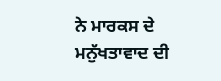ਨੇ ਮਾਰਕਸ ਦੇ ਮਨੁੱਖਤਾਵਾਦ ਦੀ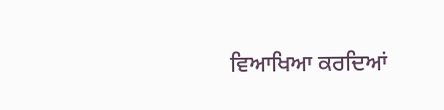ਵਿਆਖਿਆ ਕਰਦਿਆਂ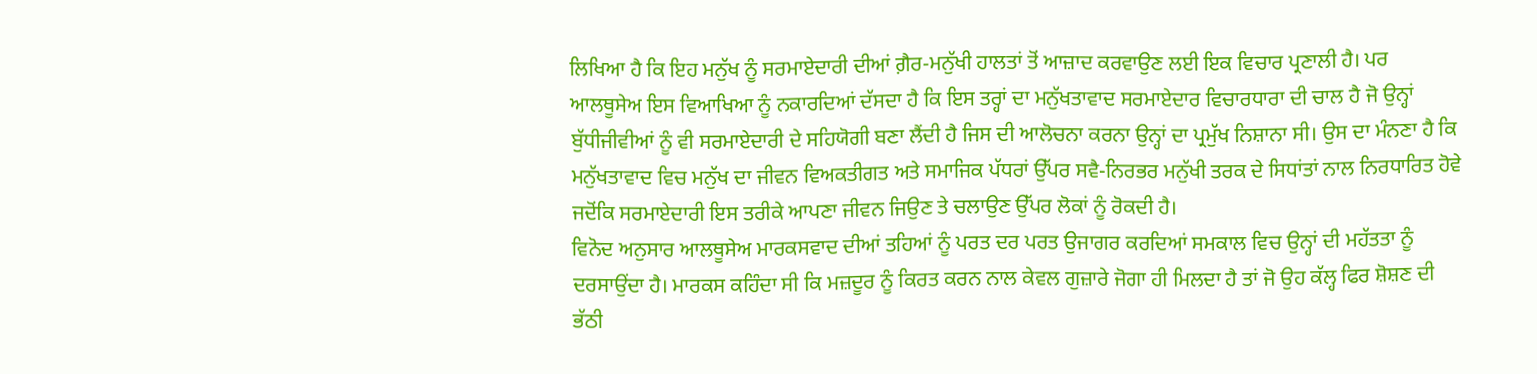ਲਿਖਿਆ ਹੈ ਕਿ ਇਹ ਮਨੁੱਖ ਨੂੰ ਸਰਮਾਏਦਾਰੀ ਦੀਆਂ ਗ਼ੈਰ-ਮਨੁੱਖੀ ਹਾਲਤਾਂ ਤੋਂ ਆਜ਼ਾਦ ਕਰਵਾਉਣ ਲਈ ਇਕ ਵਿਚਾਰ ਪ੍ਰਣਾਲੀ ਹੈ। ਪਰ ਆਲਥੂਸੇਅ ਇਸ ਵਿਆਖਿਆ ਨੂੰ ਨਕਾਰਦਿਆਂ ਦੱਸਦਾ ਹੈ ਕਿ ਇਸ ਤਰ੍ਹਾਂ ਦਾ ਮਨੁੱਖਤਾਵਾਦ ਸਰਮਾਏਦਾਰ ਵਿਚਾਰਧਾਰਾ ਦੀ ਚਾਲ ਹੈ ਜੋ ਉਨ੍ਹਾਂ ਬੁੱਧੀਜੀਵੀਆਂ ਨੂੰ ਵੀ ਸਰਮਾਏਦਾਰੀ ਦੇ ਸਹਿਯੋਗੀ ਬਣਾ ਲੈਂਦੀ ਹੈ ਜਿਸ ਦੀ ਆਲੋਚਨਾ ਕਰਨਾ ਉਨ੍ਹਾਂ ਦਾ ਪ੍ਰਮੁੱਖ ਨਿਸ਼ਾਨਾ ਸੀ। ਉਸ ਦਾ ਮੰਨਣਾ ਹੈ ਕਿ ਮਨੁੱਖਤਾਵਾਦ ਵਿਚ ਮਨੁੱਖ ਦਾ ਜੀਵਨ ਵਿਅਕਤੀਗਤ ਅਤੇ ਸਮਾਜਿਕ ਪੱਧਰਾਂ ਉੱਪਰ ਸਵੈ-ਨਿਰਭਰ ਮਨੁੱਖੀ ਤਰਕ ਦੇ ਸਿਧਾਂਤਾਂ ਨਾਲ ਨਿਰਧਾਰਿਤ ਹੋਵੇ ਜਦੋਂਕਿ ਸਰਮਾਏਦਾਰੀ ਇਸ ਤਰੀਕੇ ਆਪਣਾ ਜੀਵਨ ਜਿਉਣ ਤੇ ਚਲਾਉਣ ਉੱਪਰ ਲੋਕਾਂ ਨੂੰ ਰੋਕਦੀ ਹੈ।
ਵਿਨੋਦ ਅਨੁਸਾਰ ਆਲਥੂਸੇਅ ਮਾਰਕਸਵਾਦ ਦੀਆਂ ਤਹਿਆਂ ਨੂੰ ਪਰਤ ਦਰ ਪਰਤ ਉਜਾਗਰ ਕਰਦਿਆਂ ਸਮਕਾਲ ਵਿਚ ਉਨ੍ਹਾਂ ਦੀ ਮਹੱਤਤਾ ਨੂੰ ਦਰਸਾਉਂਦਾ ਹੈ। ਮਾਰਕਸ ਕਹਿੰਦਾ ਸੀ ਕਿ ਮਜ਼ਦੂਰ ਨੂੰ ਕਿਰਤ ਕਰਨ ਨਾਲ ਕੇਵਲ ਗੁਜ਼ਾਰੇ ਜੋਗਾ ਹੀ ਮਿਲਦਾ ਹੈ ਤਾਂ ਜੋ ਉਹ ਕੱਲ੍ਹ ਫਿਰ ਸ਼ੋਸ਼ਣ ਦੀ ਭੱਠੀ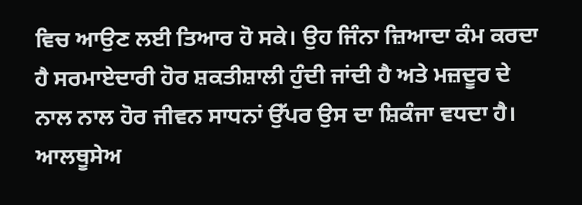ਵਿਚ ਆਉਣ ਲਈ ਤਿਆਰ ਹੋ ਸਕੇ। ਉਹ ਜਿੰਨਾ ਜ਼ਿਆਦਾ ਕੰਮ ਕਰਦਾ ਹੈ ਸਰਮਾਏਦਾਰੀ ਹੋਰ ਸ਼ਕਤੀਸ਼ਾਲੀ ਹੁੰਦੀ ਜਾਂਦੀ ਹੈ ਅਤੇ ਮਜ਼ਦੂਰ ਦੇ ਨਾਲ ਨਾਲ ਹੋਰ ਜੀਵਨ ਸਾਧਨਾਂ ਉੱਪਰ ਉਸ ਦਾ ਸ਼ਿਕੰਜਾ ਵਧਦਾ ਹੈ। ਆਲਥੂਸੇਅ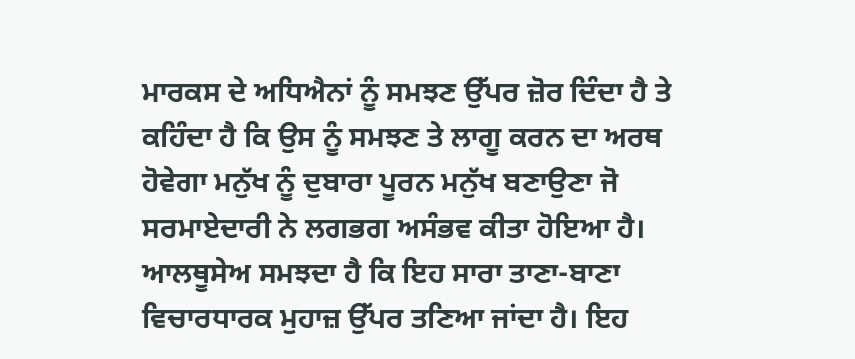ਮਾਰਕਸ ਦੇ ਅਧਿਐਨਾਂ ਨੂੰ ਸਮਝਣ ਉੱਪਰ ਜ਼ੋਰ ਦਿੰਦਾ ਹੈ ਤੇ ਕਹਿੰਦਾ ਹੈ ਕਿ ਉਸ ਨੂੰ ਸਮਝਣ ਤੇ ਲਾਗੂ ਕਰਨ ਦਾ ਅਰਥ ਹੋਵੇਗਾ ਮਨੁੱਖ ਨੂੰ ਦੁਬਾਰਾ ਪੂਰਨ ਮਨੁੱਖ ਬਣਾਉਣਾ ਜੋ ਸਰਮਾਏਦਾਰੀ ਨੇ ਲਗਭਗ ਅਸੰਭਵ ਕੀਤਾ ਹੋਇਆ ਹੈ।
ਆਲਥੂਸੇਅ ਸਮਝਦਾ ਹੈ ਕਿ ਇਹ ਸਾਰਾ ਤਾਣਾ-ਬਾਣਾ ਵਿਚਾਰਧਾਰਕ ਮੁਹਾਜ਼ ਉੱਪਰ ਤਣਿਆ ਜਾਂਦਾ ਹੈ। ਇਹ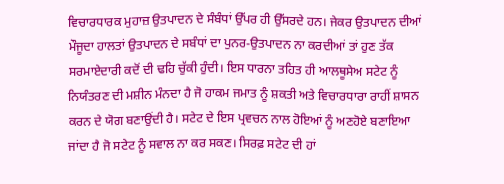ਵਿਚਾਰਧਾਰਕ ਮੁਹਾਜ਼ ਉਤਪਾਦਨ ਦੇ ਸੰਬੰਧਾਂ ਉੱਪਰ ਹੀ ਉੱਸਰਦੇ ਹਨ। ਜੇਕਰ ਉਤਪਾਦਨ ਦੀਆਂ ਮੌਜੂਦਾ ਹਾਲਤਾਂ ਉਤਪਾਦਨ ਦੇ ਸਬੰਧਾਂ ਦਾ ਪੁਨਰ-ਉਤਪਾਦਨ ਨਾ ਕਰਦੀਆਂ ਤਾਂ ਹੁਣ ਤੱਕ ਸਰਮਾਏਦਾਰੀ ਕਦੋਂ ਦੀ ਢਹਿ ਚੁੱਕੀ ਹੁੰਦੀ। ਇਸ ਧਾਰਨਾ ਤਹਿਤ ਹੀ ਆਲਥੂਸੇਅ ਸਟੇਟ ਨੂੰ ਨਿਯੰਤਰਣ ਦੀ ਮਸ਼ੀਨ ਮੰਨਦਾ ਹੈ ਜੋ ਹਾਕਮ ਜਮਾਤ ਨੂੰ ਸ਼ਕਤੀ ਅਤੇ ਵਿਚਾਰਧਾਰਾ ਰਾਹੀਂ ਸ਼ਾਸਨ ਕਰਨ ਦੇ ਯੋਗ ਬਣਾਉਂਦੀ ਹੈ। ਸਟੇਟ ਦੇ ਇਸ ਪ੍ਰਵਚਨ ਨਾਲ ਹੋਇਆਂ ਨੂੰ ਅਣਹੋਏ ਬਣਾਇਆ ਜਾਂਦਾ ਹੈ ਜੋ ਸਟੇਟ ਨੂੰ ਸਵਾਲ ਨਾ ਕਰ ਸਕਣ। ਸਿਰਫ਼ ਸਟੇਟ ਦੀ ਹਾਂ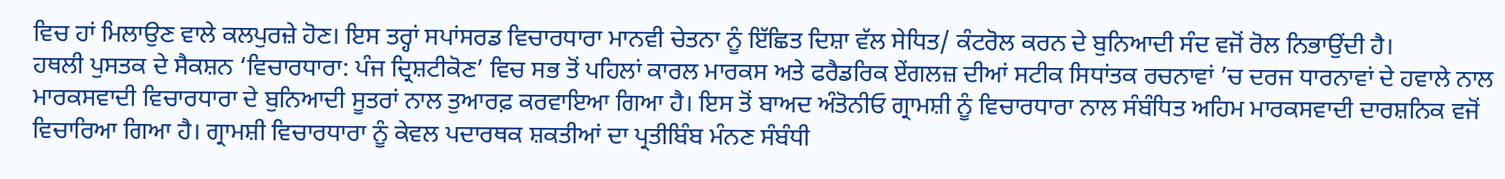ਵਿਚ ਹਾਂ ਮਿਲਾਉਣ ਵਾਲੇ ਕਲਪੁਰਜ਼ੇ ਹੋਣ। ਇਸ ਤਰ੍ਹਾਂ ਸਪਾਂਸਰਡ ਵਿਚਾਰਧਾਰਾ ਮਾਨਵੀ ਚੇਤਨਾ ਨੂੰ ਇੱਛਿਤ ਦਿਸ਼ਾ ਵੱਲ ਸੇਧਿਤ/ ਕੰਟਰੋਲ ਕਰਨ ਦੇ ਬੁਨਿਆਦੀ ਸੰਦ ਵਜੋਂ ਰੋਲ ਨਿਭਾਉਂਦੀ ਹੈ।
ਹਥਲੀ ਪੁਸਤਕ ਦੇ ਸੈਕਸ਼ਨ ‘ਵਿਚਾਰਧਾਰਾ: ਪੰਜ ਦ੍ਰਿਸ਼ਟੀਕੋਣ’ ਵਿਚ ਸਭ ਤੋਂ ਪਹਿਲਾਂ ਕਾਰਲ ਮਾਰਕਸ ਅਤੇ ਫਰੈਡਰਿਕ ਏਂਗਲਜ਼ ਦੀਆਂ ਸਟੀਕ ਸਿਧਾਂਤਕ ਰਚਨਾਵਾਂ ’ਚ ਦਰਜ ਧਾਰਨਾਵਾਂ ਦੇ ਹਵਾਲੇ ਨਾਲ ਮਾਰਕਸਵਾਦੀ ਵਿਚਾਰਧਾਰਾ ਦੇ ਬੁਨਿਆਦੀ ਸੂਤਰਾਂ ਨਾਲ ਤੁਆਰਫ਼ ਕਰਵਾਇਆ ਗਿਆ ਹੈ। ਇਸ ਤੋਂ ਬਾਅਦ ਅੰਤੋਨੀਓ ਗ੍ਰਾਮਸ਼ੀ ਨੂੰ ਵਿਚਾਰਧਾਰਾ ਨਾਲ ਸੰਬੰਧਿਤ ਅਹਿਮ ਮਾਰਕਸਵਾਦੀ ਦਾਰਸ਼ਨਿਕ ਵਜੋਂ ਵਿਚਾਰਿਆ ਗਿਆ ਹੈ। ਗ੍ਰਾਮਸ਼ੀ ਵਿਚਾਰਧਾਰਾ ਨੂੰ ਕੇਵਲ ਪਦਾਰਥਕ ਸ਼ਕਤੀਆਂ ਦਾ ਪ੍ਰਤੀਬਿੰਬ ਮੰਨਣ ਸੰਬੰਧੀ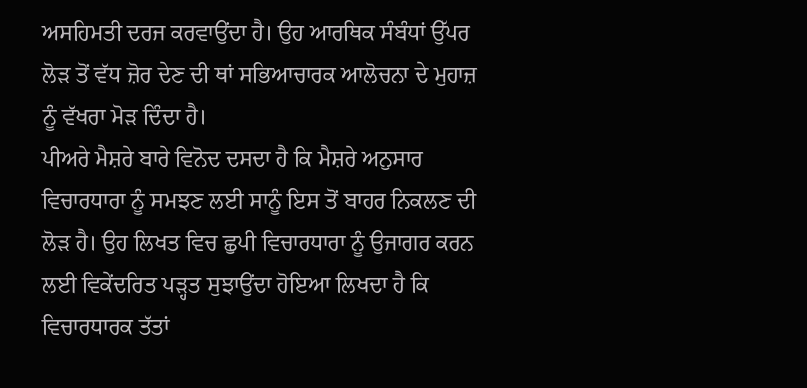ਅਸਹਿਮਤੀ ਦਰਜ ਕਰਵਾਉਂਦਾ ਹੈ। ਉਹ ਆਰਥਿਕ ਸੰਬੰਧਾਂ ਉੱਪਰ ਲੋੜ ਤੋਂ ਵੱਧ ਜ਼ੋਰ ਦੇਣ ਦੀ ਥਾਂ ਸਭਿਆਚਾਰਕ ਆਲੋਚਨਾ ਦੇ ਮੁਹਾਜ਼ ਨੂੰ ਵੱਖਰਾ ਮੋੜ ਦਿੰਦਾ ਹੈ।
ਪੀਅਰੇ ਮੈਸ਼ਰੇ ਬਾਰੇ ਵਿਨੋਦ ਦਸਦਾ ਹੈ ਕਿ ਮੈਸ਼ਰੇ ਅਨੁਸਾਰ ਵਿਚਾਰਧਾਰਾ ਨੂੰ ਸਮਝਣ ਲਈ ਸਾਨੂੰ ਇਸ ਤੋਂ ਬਾਹਰ ਨਿਕਲਣ ਦੀ ਲੋੜ ਹੈ। ਉਹ ਲਿਖਤ ਵਿਚ ਛੁਪੀ ਵਿਚਾਰਧਾਰਾ ਨੂੰ ਉਜਾਗਰ ਕਰਨ ਲਈ ਵਿਕੇਂਦਰਿਤ ਪੜ੍ਹਤ ਸੁਝਾਉਂਦਾ ਹੋਇਆ ਲਿਖਦਾ ਹੈ ਕਿ ਵਿਚਾਰਧਾਰਕ ਤੱਤਾਂ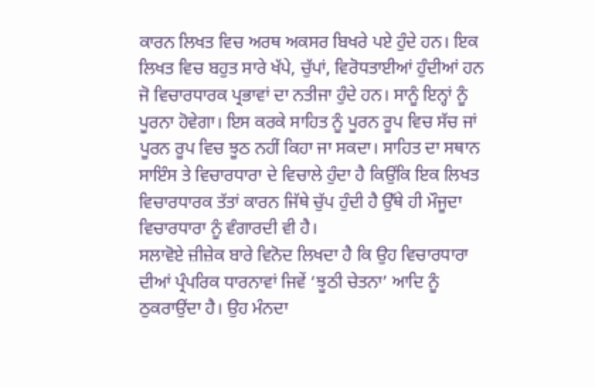ਕਾਰਨ ਲਿਖਤ ਵਿਚ ਅਰਥ ਅਕਸਰ ਬਿਖਰੇ ਪਏ ਹੁੰਦੇ ਹਨ। ਇਕ ਲਿਖਤ ਵਿਚ ਬਹੁਤ ਸਾਰੇ ਖੱਪੇ, ਚੁੱਪਾਂ, ਵਿਰੋਧਤਾਈਆਂ ਹੁੰਦੀਆਂ ਹਨ ਜੋ ਵਿਚਾਰਧਾਰਕ ਪ੍ਰਭਾਵਾਂ ਦਾ ਨਤੀਜਾ ਹੁੰਦੇ ਹਨ। ਸਾਨੂੰ ਇਨ੍ਹਾਂ ਨੂੰ ਪੂਰਨਾ ਹੋਵੇਗਾ। ਇਸ ਕਰਕੇ ਸਾਹਿਤ ਨੂੰ ਪੂਰਨ ਰੂਪ ਵਿਚ ਸੱਚ ਜਾਂ ਪੂਰਨ ਰੂਪ ਵਿਚ ਝੂਠ ਨਹੀਂ ਕਿਹਾ ਜਾ ਸਕਦਾ। ਸਾਹਿਤ ਦਾ ਸਥਾਨ ਸਾਇੰਸ ਤੇ ਵਿਚਾਰਧਾਰਾ ਦੇ ਵਿਚਾਲੇ ਹੁੰਦਾ ਹੈ ਕਿਉਂਕਿ ਇਕ ਲਿਖਤ ਵਿਚਾਰਧਾਰਕ ਤੱਤਾਂ ਕਾਰਨ ਜਿੱਥੇ ਚੁੱਪ ਹੁੰਦੀ ਹੈ ਉੱਥੇ ਹੀ ਮੌਜੂਦਾ ਵਿਚਾਰਧਾਰਾ ਨੂੰ ਵੰਗਾਰਦੀ ਵੀ ਹੈ।
ਸਲਾਵੋਏ ਜ਼ੀਜ਼ੇਕ ਬਾਰੇ ਵਿਨੋਦ ਲਿਖਦਾ ਹੈ ਕਿ ਉਹ ਵਿਚਾਰਧਾਰਾ ਦੀਆਂ ਪ੍ਰੰਪਰਿਕ ਧਾਰਨਾਵਾਂ ਜਿਵੇਂ ‘ਝੂਠੀ ਚੇਤਨਾ’ ਆਦਿ ਨੂੰ ਠੁਕਰਾਉਂਦਾ ਹੈ। ਉਹ ਮੰਨਦਾ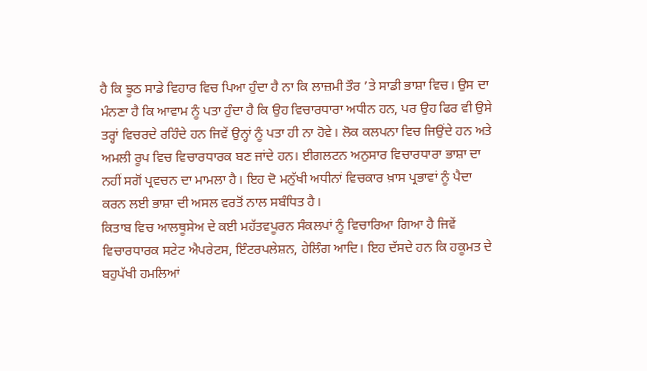ਹੈ ਕਿ ਝੂਠ ਸਾਡੇ ਵਿਹਾਰ ਵਿਚ ਪਿਆ ਹੁੰਦਾ ਹੈ ਨਾ ਕਿ ਲਾਜ਼ਮੀ ਤੌਰ ’ਤੇ ਸਾਡੀ ਭਾਸ਼ਾ ਵਿਚ। ਉਸ ਦਾ ਮੰਨਣਾ ਹੈ ਕਿ ਆਵਾਮ ਨੂੰ ਪਤਾ ਹੁੰਦਾ ਹੈ ਕਿ ਉਹ ਵਿਚਾਰਧਾਰਾ ਅਧੀਨ ਹਨ, ਪਰ ਉਹ ਫਿਰ ਵੀ ਉਸੇ ਤਰ੍ਹਾਂ ਵਿਚਰਦੇ ਰਹਿੰਦੇ ਹਨ ਜਿਵੇਂ ਉਨ੍ਹਾਂ ਨੂੰ ਪਤਾ ਹੀ ਨਾ ਹੋਵੇ। ਲੋਕ ਕਲਪਨਾ ਵਿਚ ਜਿਉਂਦੇ ਹਨ ਅਤੇ ਅਮਲੀ ਰੂਪ ਵਿਚ ਵਿਚਾਰਧਾਰਕ ਬਣ ਜਾਂਦੇ ਹਨ। ਈਗਲਟਨ ਅਨੁਸਾਰ ਵਿਚਾਰਧਾਰਾ ਭਾਸ਼ਾ ਦਾ ਨਹੀਂ ਸਗੋਂ ਪ੍ਰਵਚਨ ਦਾ ਮਾਮਲਾ ਹੈ। ਇਹ ਦੋ ਮਨੁੱਖੀ ਅਧੀਨਾਂ ਵਿਚਕਾਰ ਖ਼ਾਸ ਪ੍ਰਭਾਵਾਂ ਨੂੰ ਪੈਦਾ ਕਰਨ ਲਈ ਭਾਸ਼ਾ ਦੀ ਅਸਲ ਵਰਤੋਂ ਨਾਲ ਸਬੰਧਿਤ ਹੈ।
ਕਿਤਾਬ ਵਿਚ ਆਲਥੂਸੇਅ ਦੇ ਕਈ ਮਹੱਤਵਪੂਰਨ ਸੰਕਲਪਾਂ ਨੂੰ ਵਿਚਾਰਿਆ ਗਿਆ ਹੈ ਜਿਵੇਂ ਵਿਚਾਰਧਾਰਕ ਸਟੇਟ ਐਪਰੇਟਸ, ਇੰਟਰਪਲੇਸ਼ਨ, ਹੇਲਿੰਗ ਆਦਿ। ਇਹ ਦੱਸਦੇ ਹਨ ਕਿ ਹਕੂਮਤ ਦੇ ਬਹੁਪੱਖੀ ਹਮਲਿਆਂ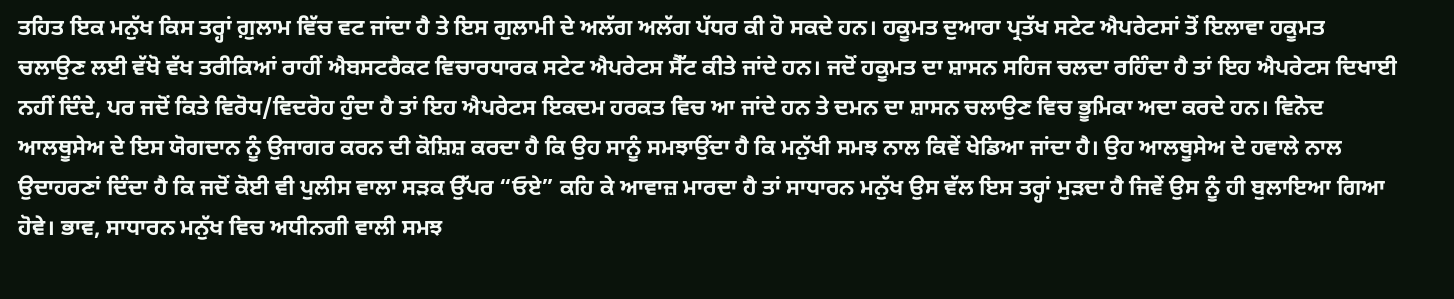ਤਹਿਤ ਇਕ ਮਨੁੱਖ ਕਿਸ ਤਰ੍ਹਾਂ ਗ਼ੁਲਾਮ ਵਿੱਚ ਵਟ ਜਾਂਦਾ ਹੈ ਤੇ ਇਸ ਗੁਲਾਮੀ ਦੇ ਅਲੱਗ ਅਲੱਗ ਪੱਧਰ ਕੀ ਹੋ ਸਕਦੇ ਹਨ। ਹਕੂਮਤ ਦੁਆਰਾ ਪ੍ਰਤੱਖ ਸਟੇਟ ਐਪਰੇਟਸਾਂ ਤੋਂ ਇਲਾਵਾ ਹਕੂਮਤ ਚਲਾਉਣ ਲਈ ਵੱਖੋ ਵੱਖ ਤਰੀਕਿਆਂ ਰਾਹੀਂ ਐਬਸਟਰੈਕਟ ਵਿਚਾਰਧਾਰਕ ਸਟੇਟ ਐਪਰੇਟਸ ਸੈੱਟ ਕੀਤੇ ਜਾਂਦੇ ਹਨ। ਜਦੋਂ ਹਕੂਮਤ ਦਾ ਸ਼ਾਸਨ ਸਹਿਜ ਚਲਦਾ ਰਹਿੰਦਾ ਹੈ ਤਾਂ ਇਹ ਐਪਰੇਟਸ ਦਿਖਾਈ ਨਹੀਂ ਦਿੰਦੇ, ਪਰ ਜਦੋਂ ਕਿਤੇ ਵਿਰੋਧ/ਵਿਦਰੋਹ ਹੁੰਦਾ ਹੈ ਤਾਂ ਇਹ ਐਪਰੇਟਸ ਇਕਦਮ ਹਰਕਤ ਵਿਚ ਆ ਜਾਂਦੇ ਹਨ ਤੇ ਦਮਨ ਦਾ ਸ਼ਾਸਨ ਚਲਾਉਣ ਵਿਚ ਭੂਮਿਕਾ ਅਦਾ ਕਰਦੇ ਹਨ। ਵਿਨੋਦ ਆਲਥੂਸੇਅ ਦੇ ਇਸ ਯੋਗਦਾਨ ਨੂੰ ਉਜਾਗਰ ਕਰਨ ਦੀ ਕੋਸ਼ਿਸ਼ ਕਰਦਾ ਹੈ ਕਿ ਉਹ ਸਾਨੂੰ ਸਮਝਾਉਂਦਾ ਹੈ ਕਿ ਮਨੁੱਖੀ ਸਮਝ ਨਾਲ ਕਿਵੇਂ ਖੇਡਿਆ ਜਾਂਦਾ ਹੈ। ਉਹ ਆਲਥੂਸੇਅ ਦੇ ਹਵਾਲੇ ਨਾਲ ਉਦਾਹਰਣਾਂ ਦਿੰਦਾ ਹੈ ਕਿ ਜਦੋਂ ਕੋਈ ਵੀ ਪੁਲੀਸ ਵਾਲਾ ਸੜਕ ਉੱਪਰ “ਓਏ” ਕਹਿ ਕੇ ਆਵਾਜ਼ ਮਾਰਦਾ ਹੈ ਤਾਂ ਸਾਧਾਰਨ ਮਨੁੱਖ ਉਸ ਵੱਲ ਇਸ ਤਰ੍ਹਾਂ ਮੁੜਦਾ ਹੈ ਜਿਵੇਂ ਉਸ ਨੂੰ ਹੀ ਬੁਲਾਇਆ ਗਿਆ ਹੋਵੇ। ਭਾਵ, ਸਾਧਾਰਨ ਮਨੁੱਖ ਵਿਚ ਅਧੀਨਗੀ ਵਾਲੀ ਸਮਝ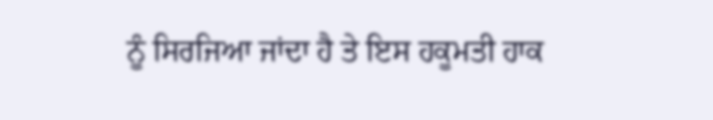ਨੂੰ ਸਿਰਜਿਆ ਜਾਂਦਾ ਹੈ ਤੇ ਇਸ ਹਕੂਮਤੀ ਹਾਕ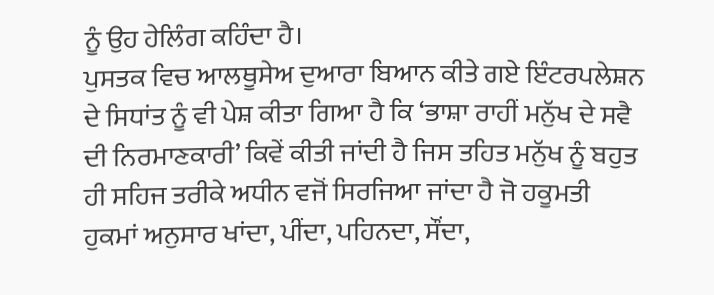ਨੂੰ ਉਹ ਹੇਲਿੰਗ ਕਹਿੰਦਾ ਹੈ।
ਪੁਸਤਕ ਵਿਚ ਆਲਥੂਸੇਅ ਦੁਆਰਾ ਬਿਆਨ ਕੀਤੇ ਗਏ ਇੰਟਰਪਲੇਸ਼ਨ ਦੇ ਸਿਧਾਂਤ ਨੂੰ ਵੀ ਪੇਸ਼ ਕੀਤਾ ਗਿਆ ਹੈ ਕਿ ‘ਭਾਸ਼ਾ ਰਾਹੀਂ ਮਨੁੱਖ ਦੇ ਸਵੈ ਦੀ ਨਿਰਮਾਣਕਾਰੀ’ ਕਿਵੇਂ ਕੀਤੀ ਜਾਂਦੀ ਹੈ ਜਿਸ ਤਹਿਤ ਮਨੁੱਖ ਨੂੰ ਬਹੁਤ ਹੀ ਸਹਿਜ ਤਰੀਕੇ ਅਧੀਨ ਵਜੋਂ ਸਿਰਜਿਆ ਜਾਂਦਾ ਹੈ ਜੋ ਹਕੂਮਤੀ ਹੁਕਮਾਂ ਅਨੁਸਾਰ ਖਾਂਦਾ, ਪੀਂਦਾ, ਪਹਿਨਦਾ, ਸੌਂਦਾ,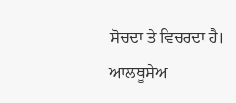ਸੋਚਦਾ ਤੇ ਵਿਚਰਦਾ ਹੈ।
ਆਲਥੂਸੇਅ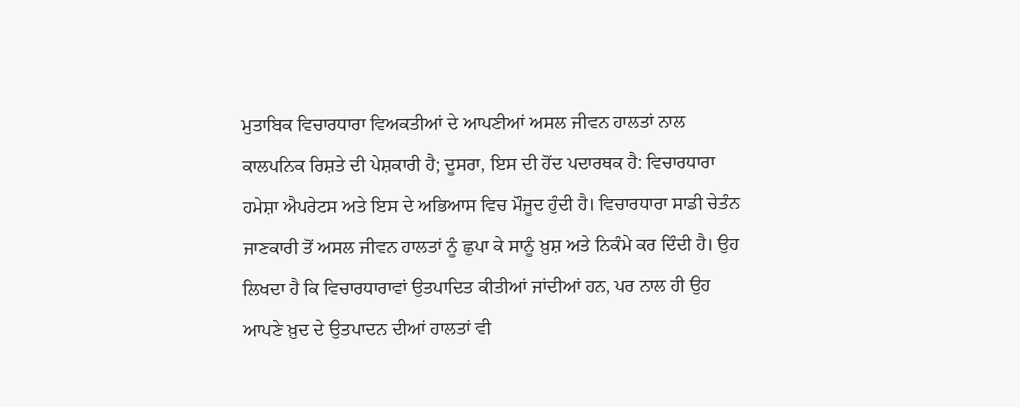ਮੁਤਾਬਿਕ ਵਿਚਾਰਧਾਰਾ ਵਿਅਕਤੀਆਂ ਦੇ ਆਪਣੀਆਂ ਅਸਲ ਜੀਵਨ ਹਾਲਤਾਂ ਨਾਲ ਕਾਲਪਨਿਕ ਰਿਸ਼ਤੇ ਦੀ ਪੇਸ਼ਕਾਰੀ ਹੈ; ਦੂਸਰਾ, ਇਸ ਦੀ ਹੋਂਦ ਪਦਾਰਥਕ ਹੈ: ਵਿਚਾਰਧਾਰਾ ਹਮੇਸ਼ਾ ਐਪਰੇਟਸ ਅਤੇ ਇਸ ਦੇ ਅਭਿਆਸ ਵਿਚ ਮੌਜੂਦ ਹੁੰਦੀ ਹੈ। ਵਿਚਾਰਧਾਰਾ ਸਾਡੀ ਚੇਤੰਨ ਜਾਣਕਾਰੀ ਤੋਂ ਅਸਲ ਜੀਵਨ ਹਾਲਤਾਂ ਨੂੰ ਛੁਪਾ ਕੇ ਸਾਨੂੰ ਖ਼ੁਸ਼ ਅਤੇ ਨਿਕੰਮੇ ਕਰ ਦਿੰਦੀ ਹੈ। ਉਹ ਲਿਖਦਾ ਹੈ ਕਿ ਵਿਚਾਰਧਾਰਾਵਾਂ ਉਤਪਾਦਿਤ ਕੀਤੀਆਂ ਜਾਂਦੀਆਂ ਹਨ, ਪਰ ਨਾਲ ਹੀ ਉਹ ਆਪਣੇ ਖ਼ੁਦ ਦੇ ਉਤਪਾਦਨ ਦੀਆਂ ਹਾਲਤਾਂ ਵੀ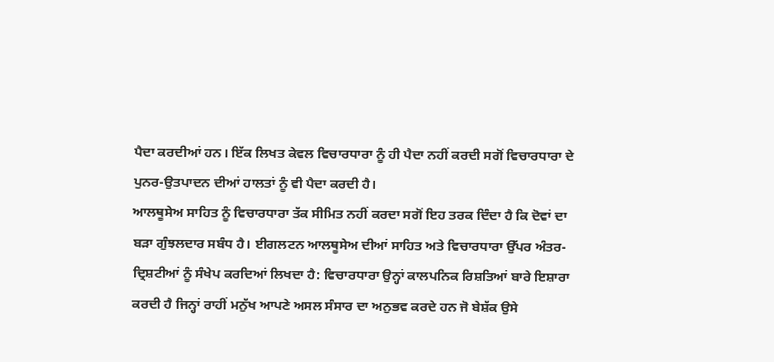ਪੈਦਾ ਕਰਦੀਆਂ ਹਨ। ਇੱਕ ਲਿਖਤ ਕੇਵਲ ਵਿਚਾਰਧਾਰਾ ਨੂੰ ਹੀ ਪੈਦਾ ਨਹੀਂ ਕਰਦੀ ਸਗੋਂ ਵਿਚਾਰਧਾਰਾ ਦੇ ਪੁਨਰ-ਉਤਪਾਦਨ ਦੀਆਂ ਹਾਲਤਾਂ ਨੂੰ ਵੀ ਪੈਦਾ ਕਰਦੀ ਹੈ।
ਆਲਥੂਸੇਅ ਸਾਹਿਤ ਨੂੰ ਵਿਚਾਰਧਾਰਾ ਤੱਕ ਸੀਮਿਤ ਨਹੀਂ ਕਰਦਾ ਸਗੋਂ ਇਹ ਤਰਕ ਦਿੰਦਾ ਹੈ ਕਿ ਦੋਵਾਂ ਦਾ ਬੜਾ ਗੁੰਝਲਦਾਰ ਸਬੰਧ ਹੈ। ਈਗਲਟਨ ਆਲਥੂਸੇਅ ਦੀਆਂ ਸਾਹਿਤ ਅਤੇ ਵਿਚਾਰਧਾਰਾ ਉੱਪਰ ਅੰਤਰ-ਦ੍ਰਿਸ਼ਟੀਆਂ ਨੂੰ ਸੰਖੇਪ ਕਰਦਿਆਂ ਲਿਖਦਾ ਹੈ: ਵਿਚਾਰਧਾਰਾ ਉਨ੍ਹਾਂ ਕਾਲਪਨਿਕ ਰਿਸ਼ਤਿਆਂ ਬਾਰੇ ਇਸ਼ਾਰਾ ਕਰਦੀ ਹੈ ਜਿਨ੍ਹਾਂ ਰਾਹੀਂ ਮਨੁੱਖ ਆਪਣੇ ਅਸਲ ਸੰਸਾਰ ਦਾ ਅਨੁਭਵ ਕਰਦੇ ਹਨ ਜੋ ਬੇਸ਼ੱਕ ਉਸੇ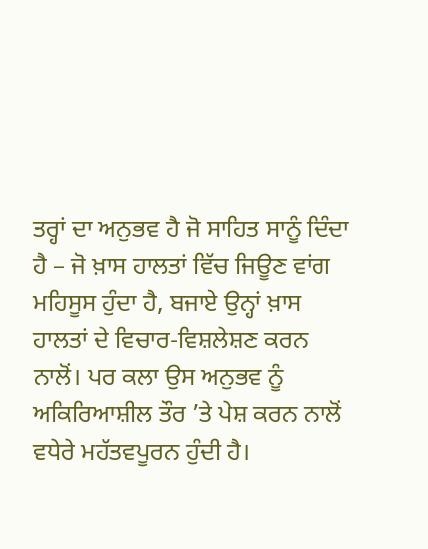ਤਰ੍ਹਾਂ ਦਾ ਅਨੁਭਵ ਹੈ ਜੋ ਸਾਹਿਤ ਸਾਨੂੰ ਦਿੰਦਾ ਹੈ – ਜੋ ਖ਼ਾਸ ਹਾਲਤਾਂ ਵਿੱਚ ਜਿਊਣ ਵਾਂਗ ਮਹਿਸੂਸ ਹੁੰਦਾ ਹੈ, ਬਜਾਏ ਉਨ੍ਹਾਂ ਖ਼ਾਸ ਹਾਲਤਾਂ ਦੇ ਵਿਚਾਰ-ਵਿਸ਼ਲੇਸ਼ਣ ਕਰਨ ਨਾਲੋਂ। ਪਰ ਕਲਾ ਉਸ ਅਨੁਭਵ ਨੂੰ ਅਕਿਰਿਆਸ਼ੀਲ ਤੌਰ ’ਤੇ ਪੇਸ਼ ਕਰਨ ਨਾਲੋਂ ਵਧੇਰੇ ਮਹੱਤਵਪੂਰਨ ਹੁੰਦੀ ਹੈ।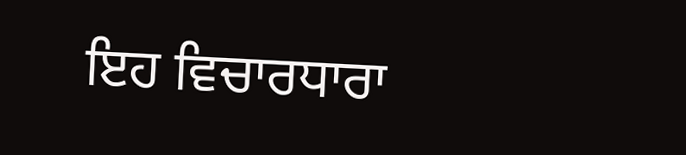ਇਹ ਵਿਚਾਰਧਾਰਾ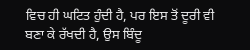ਵਿਚ ਹੀ ਘਟਿਤ ਹੁੰਦੀ ਹੈ, ਪਰ ਇਸ ਤੋਂ ਦੂਰੀ ਵੀ ਬਣਾ ਕੇ ਰੱਖਦੀ ਹੈ, ਉਸ ਬਿੰਦੂ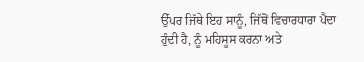ਉੱਪਰ ਜਿੱਥੇ ਇਹ ਸਾਨੂੰ, ਜਿੱਥੋਂ ਵਿਚਾਰਧਾਰਾ ਪੈਦਾ ਹੁੰਦੀ ਹੈ, ਨੂੰ ਮਹਿਸੂਸ ਕਰਨਾ ਅਤੇ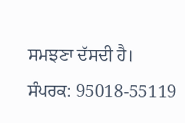ਸਮਝਣਾ ਦੱਸਦੀ ਹੈ।
ਸੰਪਰਕ: 95018-55119